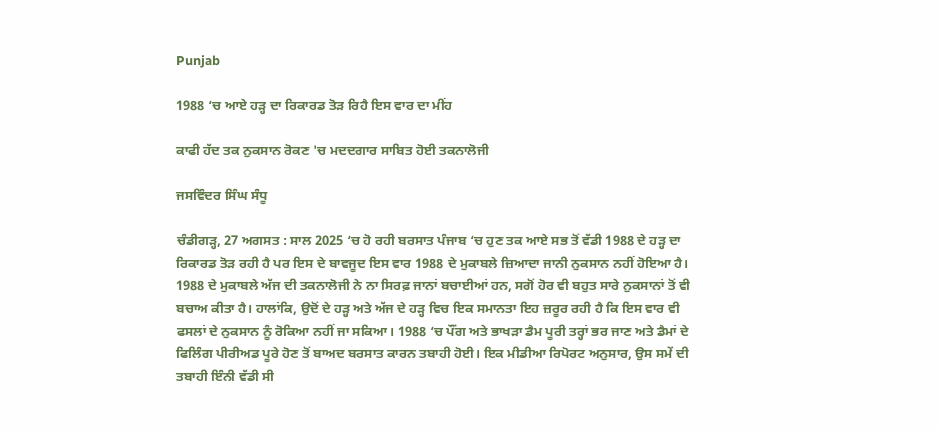Punjab

1988 ‘ਚ ਆਏ ਹੜ੍ਹ ਦਾ ਰਿਕਾਰਡ ਤੋੜ ਰਿਹੈ ਇਸ ਵਾਰ ਦਾ ਮੀਂਹ

ਕਾਫੀ ਹੱਦ ਤਕ ਨੁਕਸਾਨ ਰੋਕਣ 'ਚ ਮਦਦਗਾਰ ਸਾਬਿਤ ਹੋਈ ਤਕਨਾਲੋਜੀ

ਜਸਵਿੰਦਰ ਸਿੰਘ ਸੰਧੂ

ਚੰਡੀਗੜ੍ਹ, 27 ਅਗਸਤ : ਸਾਲ 2025 ‘ਚ ਹੋ ਰਹੀ ਬਰਸਾਤ ਪੰਜਾਬ ‘ਚ ਹੁਣ ਤਕ ਆਏ ਸਭ ਤੋਂ ਵੱਡੀ 1988 ਦੇ ਹੜ੍ਹ ਦਾ ਰਿਕਾਰਡ ਤੋੜ ਰਹੀ ਹੈ ਪਰ ਇਸ ਦੇ ਬਾਵਜੂਦ ਇਸ ਵਾਰ 1988 ਦੇ ਮੁਕਾਬਲੇ ਜ਼ਿਆਦਾ ਜਾਨੀ ਨੁਕਸਾਨ ਨਹੀਂ ਹੋਇਆ ਹੈ। 1988 ਦੇ ਮੁਕਾਬਲੇ ਅੱਜ ਦੀ ਤਕਨਾਲੋਜੀ ਨੇ ਨਾ ਸਿਰਫ਼ ਜਾਨਾਂ ਬਚਾਈਆਂ ਹਨ, ਸਗੋਂ ਹੋਰ ਵੀ ਬਹੁਤ ਸਾਰੇ ਨੁਕਸਾਨਾਂ ਤੋਂ ਵੀ ਬਚਾਅ ਕੀਤਾ ਹੈ। ਹਾਲਾਂਕਿ, ਉਦੋਂ ਦੇ ਹੜ੍ਹ ਅਤੇ ਅੱਜ ਦੇ ਹੜ੍ਹ ਵਿਚ ਇਕ ਸਮਾਨਤਾ ਇਹ ਜ਼ਰੂਰ ਰਹੀ ਹੈ ਕਿ ਇਸ ਵਾਰ ਵੀ ਫਸਲਾਂ ਦੇ ਨੁਕਸਾਨ ਨੂੰ ਰੋਕਿਆ ਨਹੀਂ ਜਾ ਸਕਿਆ। 1988 ‘ਚ ਪੌਂਗ ਅਤੇ ਭਾਖੜਾ ਡੈਮ ਪੂਰੀ ਤਰ੍ਹਾਂ ਭਰ ਜਾਣ ਅਤੇ ਡੈਮਾਂ ਦੇ ਫਿਲਿੰਗ ਪੀਰੀਅਡ ਪੂਰੇ ਹੋਣ ਤੋਂ ਬਾਅਦ ਬਰਸਾਤ ਕਾਰਨ ਤਬਾਹੀ ਹੋਈ। ਇਕ ਮੀਡੀਆ ਰਿਪੋਰਟ ਅਨੁਸਾਰ, ਉਸ ਸਮੇਂ ਦੀ ਤਬਾਹੀ ਇੰਨੀ ਵੱਡੀ ਸੀ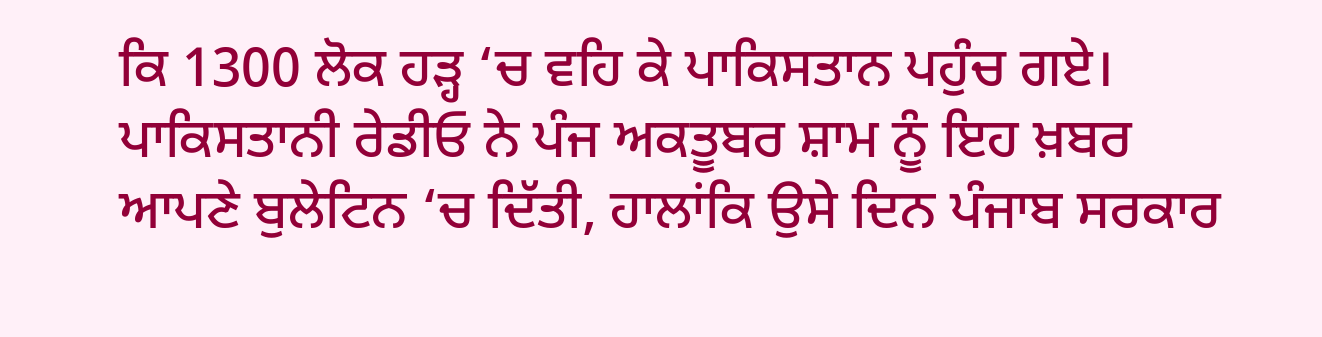ਕਿ 1300 ਲੋਕ ਹੜ੍ਹ ‘ਚ ਵਹਿ ਕੇ ਪਾਕਿਸਤਾਨ ਪਹੁੰਚ ਗਏ। ਪਾਕਿਸਤਾਨੀ ਰੇਡੀਓ ਨੇ ਪੰਜ ਅਕਤੂਬਰ ਸ਼ਾਮ ਨੂੰ ਇਹ ਖ਼ਬਰ ਆਪਣੇ ਬੁਲੇਟਿਨ ‘ਚ ਦਿੱਤੀ, ਹਾਲਾਂਕਿ ਉਸੇ ਦਿਨ ਪੰਜਾਬ ਸਰਕਾਰ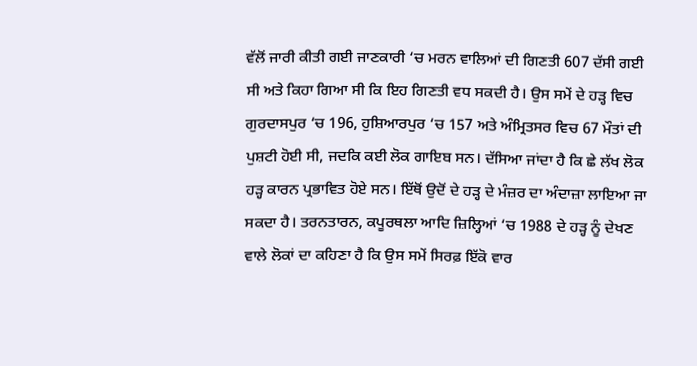ਵੱਲੋਂ ਜਾਰੀ ਕੀਤੀ ਗਈ ਜਾਣਕਾਰੀ ‘ਚ ਮਰਨ ਵਾਲਿਆਂ ਦੀ ਗਿਣਤੀ 607 ਦੱਸੀ ਗਈ ਸੀ ਅਤੇ ਕਿਹਾ ਗਿਆ ਸੀ ਕਿ ਇਹ ਗਿਣਤੀ ਵਧ ਸਕਦੀ ਹੈ। ਉਸ ਸਮੇਂ ਦੇ ਹੜ੍ਹ ਵਿਚ ਗੁਰਦਾਸਪੁਰ ‘ਚ 196, ਹੁਸ਼ਿਆਰਪੁਰ ‘ਚ 157 ਅਤੇ ਅੰਮ੍ਰਿਤਸਰ ਵਿਚ 67 ਮੌਤਾਂ ਦੀ ਪੁਸ਼ਟੀ ਹੋਈ ਸੀ, ਜਦਕਿ ਕਈ ਲੋਕ ਗਾਇਬ ਸਨ। ਦੱਸਿਆ ਜਾਂਦਾ ਹੈ ਕਿ ਛੇ ਲੱਖ ਲੋਕ ਹੜ੍ਹ ਕਾਰਨ ਪ੍ਰਭਾਵਿਤ ਹੋਏ ਸਨ। ਇੱਥੋਂ ਉਦੋਂ ਦੇ ਹੜ੍ਹ ਦੇ ਮੰਜ਼ਰ ਦਾ ਅੰਦਾਜ਼ਾ ਲਾਇਆ ਜਾ ਸਕਦਾ ਹੈ। ਤਰਨਤਾਰਨ, ਕਪੂਰਥਲਾ ਆਦਿ ਜ਼ਿਲ੍ਹਿਆਂ ‘ਚ 1988 ਦੇ ਹੜ੍ਹ ਨੂੰ ਦੇਖਣ ਵਾਲੇ ਲੋਕਾਂ ਦਾ ਕਹਿਣਾ ਹੈ ਕਿ ਉਸ ਸਮੇਂ ਸਿਰਫ਼ ਇੱਕੋ ਵਾਰ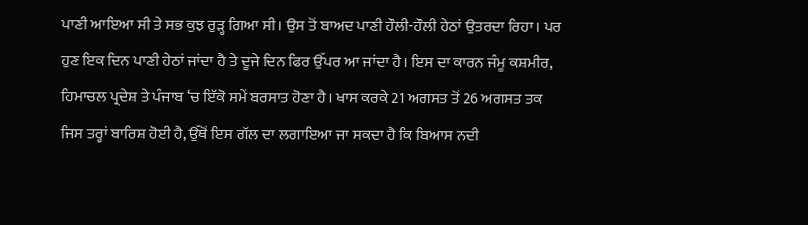ਪਾਣੀ ਆਇਆ ਸੀ ਤੇ ਸਭ ਕੁਝ ਰੁੜ੍ਹ ਗਿਆ ਸੀ। ਉਸ ਤੋਂ ਬਾਅਦ ਪਾਣੀ ਹੌਲੀ-ਹੌਲੀ ਹੇਠਾਂ ਉਤਰਦਾ ਰਿਹਾ। ਪਰ ਹੁਣ ਇਕ ਦਿਨ ਪਾਣੀ ਹੇਠਾਂ ਜਾਂਦਾ ਹੈ ਤੇ ਦੂਜੇ ਦਿਨ ਫਿਰ ਉੱਪਰ ਆ ਜਾਂਦਾ ਹੈ। ਇਸ ਦਾ ਕਾਰਨ ਜੰਮੂ ਕਸ਼ਮੀਰ, ਹਿਮਾਚਲ ਪ੍ਰਦੇਸ਼ ਤੇ ਪੰਜਾਬ ‘ਚ ਇੱਕੋ ਸਮੇਂ ਬਰਸਾਤ ਹੋਣਾ ਹੈ। ਖਾਸ ਕਰਕੇ 21 ਅਗਸਤ ਤੋਂ 26 ਅਗਸਤ ਤਕ ਜਿਸ ਤਰ੍ਹਾਂ ਬਾਰਿਸ਼ ਹੋਈ ਹੈ, ਉੱਥੋਂ ਇਸ ਗੱਲ ਦਾ ਲਗਾਇਆ ਜਾ ਸਕਦਾ ਹੈ ਕਿ ਬਿਆਸ ਨਦੀ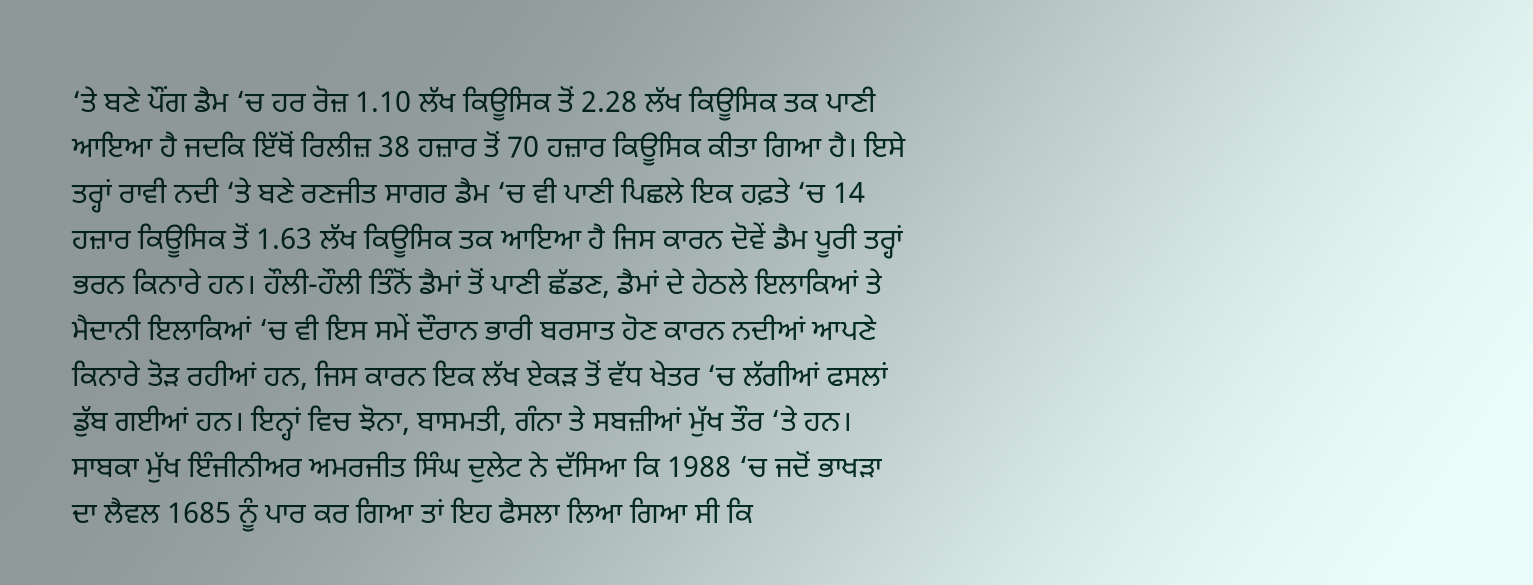‘ਤੇ ਬਣੇ ਪੌਂਗ ਡੈਮ ‘ਚ ਹਰ ਰੋਜ਼ 1.10 ਲੱਖ ਕਿਊਸਿਕ ਤੋਂ 2.28 ਲੱਖ ਕਿਊਸਿਕ ਤਕ ਪਾਣੀ ਆਇਆ ਹੈ ਜਦਕਿ ਇੱਥੋਂ ਰਿਲੀਜ਼ 38 ਹਜ਼ਾਰ ਤੋਂ 70 ਹਜ਼ਾਰ ਕਿਊਸਿਕ ਕੀਤਾ ਗਿਆ ਹੈ। ਇਸੇ ਤਰ੍ਹਾਂ ਰਾਵੀ ਨਦੀ ‘ਤੇ ਬਣੇ ਰਣਜੀਤ ਸਾਗਰ ਡੈਮ ‘ਚ ਵੀ ਪਾਣੀ ਪਿਛਲੇ ਇਕ ਹਫ਼ਤੇ ‘ਚ 14 ਹਜ਼ਾਰ ਕਿਊਸਿਕ ਤੋਂ 1.63 ਲੱਖ ਕਿਊਸਿਕ ਤਕ ਆਇਆ ਹੈ ਜਿਸ ਕਾਰਨ ਦੋਵੇਂ ਡੈਮ ਪੂਰੀ ਤਰ੍ਹਾਂ ਭਰਨ ਕਿਨਾਰੇ ਹਨ। ਹੌਲੀ-ਹੌਲੀ ਤਿੰਨੋਂ ਡੈਮਾਂ ਤੋਂ ਪਾਣੀ ਛੱਡਣ, ਡੈਮਾਂ ਦੇ ਹੇਠਲੇ ਇਲਾਕਿਆਂ ਤੇ ਮੈਦਾਨੀ ਇਲਾਕਿਆਂ ‘ਚ ਵੀ ਇਸ ਸਮੇਂ ਦੌਰਾਨ ਭਾਰੀ ਬਰਸਾਤ ਹੋਣ ਕਾਰਨ ਨਦੀਆਂ ਆਪਣੇ ਕਿਨਾਰੇ ਤੋੜ ਰਹੀਆਂ ਹਨ, ਜਿਸ ਕਾਰਨ ਇਕ ਲੱਖ ਏਕੜ ਤੋਂ ਵੱਧ ਖੇਤਰ ‘ਚ ਲੱਗੀਆਂ ਫਸਲਾਂ ਡੁੱਬ ਗਈਆਂ ਹਨ। ਇਨ੍ਹਾਂ ਵਿਚ ਝੋਨਾ, ਬਾਸਮਤੀ, ਗੰਨਾ ਤੇ ਸਬਜ਼ੀਆਂ ਮੁੱਖ ਤੌਰ ‘ਤੇ ਹਨ। ਸਾਬਕਾ ਮੁੱਖ ਇੰਜੀਨੀਅਰ ਅਮਰਜੀਤ ਸਿੰਘ ਦੁਲੇਟ ਨੇ ਦੱਸਿਆ ਕਿ 1988 ‘ਚ ਜਦੋਂ ਭਾਖੜਾ ਦਾ ਲੈਵਲ 1685 ਨੂੰ ਪਾਰ ਕਰ ਗਿਆ ਤਾਂ ਇਹ ਫੈਸਲਾ ਲਿਆ ਗਿਆ ਸੀ ਕਿ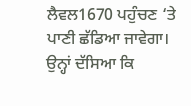ਲੈਵਲ1670 ਪਹੁੰਚਣ ‘ਤੇ ਪਾਣੀ ਛੱਡਿਆ ਜਾਵੇਗਾ। ਉਨ੍ਹਾਂ ਦੱਸਿਆ ਕਿ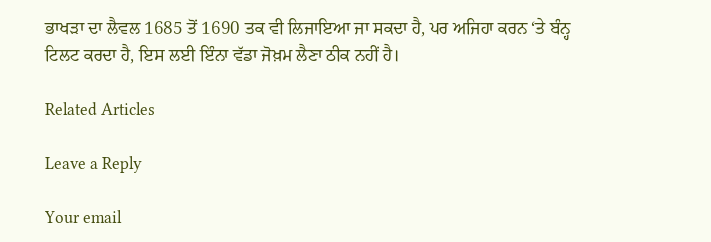ਭਾਖੜਾ ਦਾ ਲੈਵਲ 1685 ਤੋਂ 1690 ਤਕ ਵੀ ਲਿਜਾਇਆ ਜਾ ਸਕਦਾ ਹੈ, ਪਰ ਅਜਿਹਾ ਕਰਨ ‘ਤੇ ਬੰਨ੍ਹ ਟਿਲਟ ਕਰਦਾ ਹੈ, ਇਸ ਲਈ ਇੰਨਾ ਵੱਡਾ ਜੋਖ਼ਮ ਲੈਣਾ ਠੀਕ ਨਹੀਂ ਹੈ।

Related Articles

Leave a Reply

Your email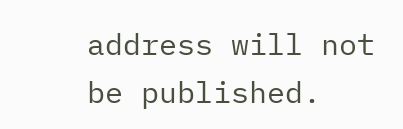address will not be published.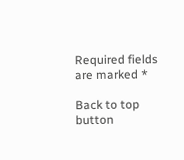Required fields are marked *

Back to top button